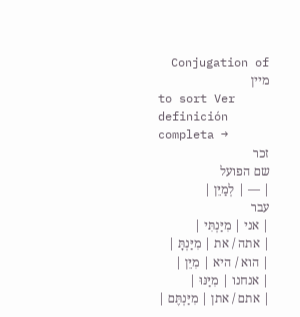Conjugation of מיין
to sort Ver definición completa →
זכר
שם הפועל
| — | לְמַיֵּן |
עבר
| אני | מִיַּנְתִּי |
| אתה / את | מִיַּנְתָּ |
| הוא / היא | מִיֵּן |
| אנחנו | מִיַּנּוּ |
| אתם / אתן | מִיַּנְתֶּם |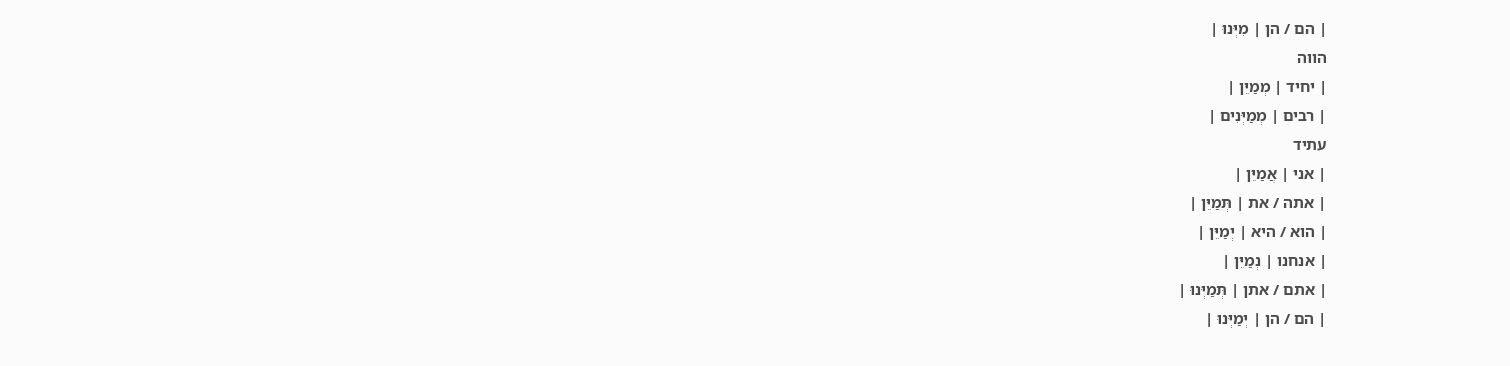| הם / הן | מִיְּנוּ |
הווה
| יחיד | מְמַיֵּן |
| רבים | מְמַיְּנִים |
עתיד
| אני | אֲמַיֵּן |
| אתה / את | תְּמַיֵּן |
| הוא / היא | יְמַיֵּן |
| אנחנו | נְמַיֵּן |
| אתם / אתן | תְּמַיְּנוּ |
| הם / הן | יְמַיְּנוּ |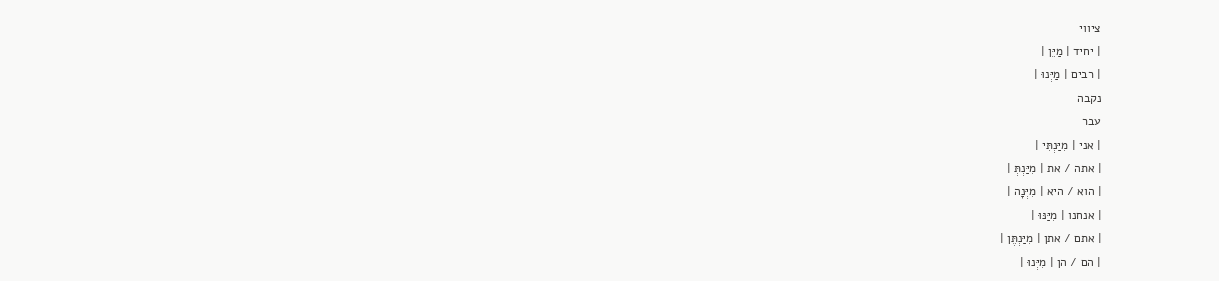ציווי
| יחיד | מַיֵּן |
| רבים | מַיְּנוּ |
נקבה
עבר
| אני | מִיַּנְתִּי |
| אתה / את | מִיַּנְתְּ |
| הוא / היא | מִיְּנָה |
| אנחנו | מִיַּנּוּ |
| אתם / אתן | מִיַּנְתֶּן |
| הם / הן | מִיְּנוּ |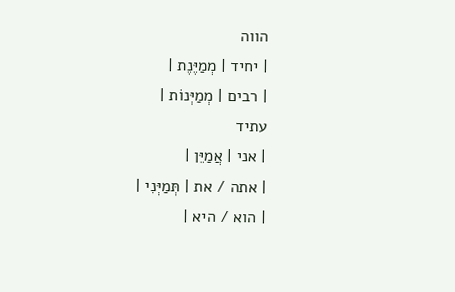הווה
| יחיד | מְמַיֶּנֶת |
| רבים | מְמַיְּנוֹת |
עתיד
| אני | אֲמַיֵּן |
| אתה / את | תְּמַיְּנִי |
| הוא / היא |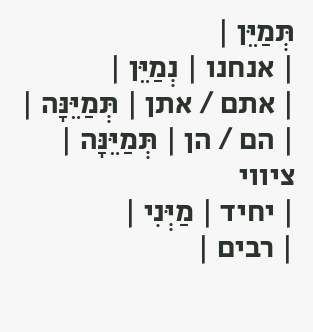תְּמַיֵּן |
| אנחנו | נְמַיֵּן |
| אתם / אתן | תְּמַיֵּנָּה |
| הם / הן | תְּמַיֵּנָּה |
ציווי
| יחיד | מַיְּנִי |
| רבים |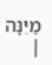מַיֵּנָּה |